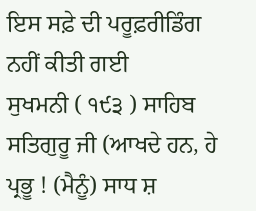ਇਸ ਸਫ਼ੇ ਦੀ ਪਰੂਫ਼ਰੀਡਿੰਗ ਨਹੀਂ ਕੀਤੀ ਗਈ
ਸੁਖਮਨੀ ( ੧੯੩ ) ਸਾਹਿਬ ਸਤਿਗੁਰੂ ਜੀ (ਆਖਦੇ ਹਨ, ਹੇ ਪ੍ਰਭੂ ! (ਮੈਨੂੰ) ਸਾਧ ਸ਼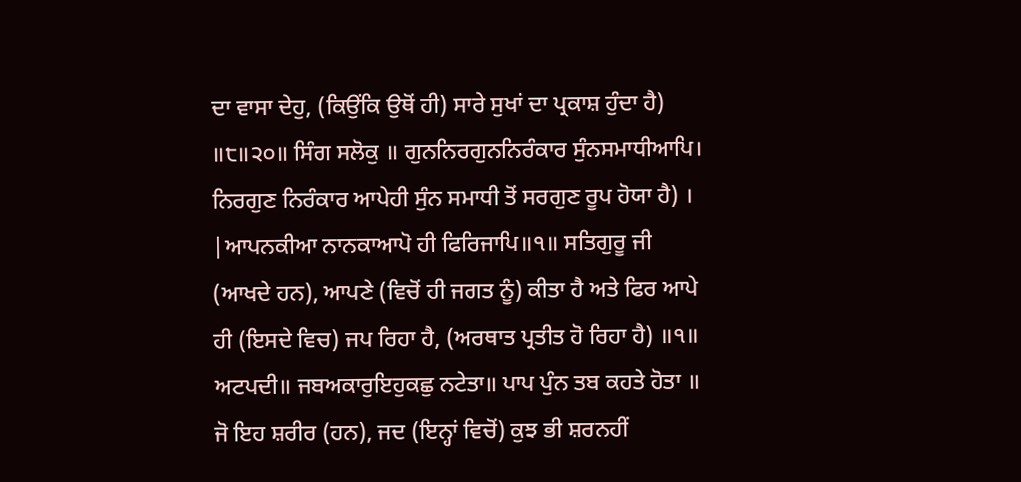ਦਾ ਵਾਸਾ ਦੇਹੁ, (ਕਿਉਂਕਿ ਉਥੋਂ ਹੀ) ਸਾਰੇ ਸੁਖਾਂ ਦਾ ਪ੍ਰਕਾਸ਼ ਹੁੰਦਾ ਹੈ) ॥੮॥੨੦॥ ਸਿੰਗ ਸਲੋਕੁ ॥ ਗੁਨਨਿਰਗੁਨਨਿਰੰਕਾਰ ਸੁੰਨਸਮਾਧੀਆਪਿ। ਨਿਰਗੁਣ ਨਿਰੰਕਾਰ ਆਪੇਹੀ ਸੁੰਨ ਸਮਾਧੀ ਤੋਂ ਸਰਗੁਣ ਰੂਪ ਹੋਯਾ ਹੈ) । |ਆਪਨਕੀਆ ਨਾਨਕਾਆਪੋ ਹੀ ਫਿਰਿਜਾਪਿ॥੧॥ ਸਤਿਗੁਰੂ ਜੀ (ਆਖਦੇ ਹਨ), ਆਪਣੇ (ਵਿਚੋਂ ਹੀ ਜਗਤ ਨੂੰ) ਕੀਤਾ ਹੈ ਅਤੇ ਫਿਰ ਆਪੇ ਹੀ (ਇਸਦੇ ਵਿਚ) ਜਪ ਰਿਹਾ ਹੈ, (ਅਰਥਾਤ ਪ੍ਰਤੀਤ ਹੋ ਰਿਹਾ ਹੈ) ॥੧॥ ਅਟਪਦੀ॥ ਜਬਅਕਾਰੁਇਹੁਕਛੁ ਨਟੇਤਾ॥ ਪਾਪ ਪੁੰਨ ਤਬ ਕਹਤੇ ਹੋਤਾ ॥ ਜੋ ਇਹ ਸ਼ਰੀਰ (ਹਨ), ਜਦ (ਇਨ੍ਹਾਂ ਵਿਚੋਂ) ਕੁਝ ਭੀ ਸ਼ਰਨਹੀਂ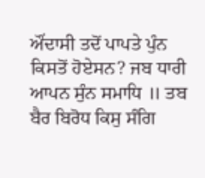ਔਂਦਾਸੀ ਤਦੋਂ ਪਾਪਤੇ ਪੁੰਨ ਕਿਸਤੋਂ ਹੋਏਸਨ? ਜਬ ਧਾਰੀ ਆਪਨ ਸੁੰਨ ਸਮਾਧਿ ॥ ਤਬ ਬੈਰ ਬਿਰੋਧ ਕਿਸੁ ਸੰਗਿ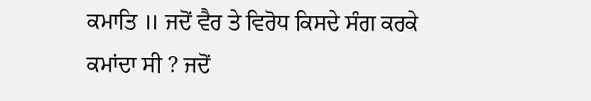ਕਮਾਤਿ ॥ ਜਦੋਂ ਵੈਰ ਤੇ ਵਿਰੋਧ ਕਿਸਦੇ ਸੰਗ ਕਰਕੇ ਕਮਾਂਦਾ ਸੀ ? ਜਦੋਂ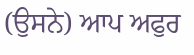(ਉਸਨੇ) ਆਪ ਅਫੁਰ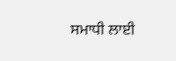ਸਮਾਧੀ ਲਾਈ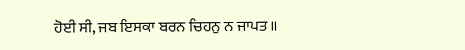ਹੋਈ ਸੀ, ਜਬ ਇਸਕਾ ਬਰਨ ਚਿਹਨੁ ਨ ਜਾਪਤ ॥